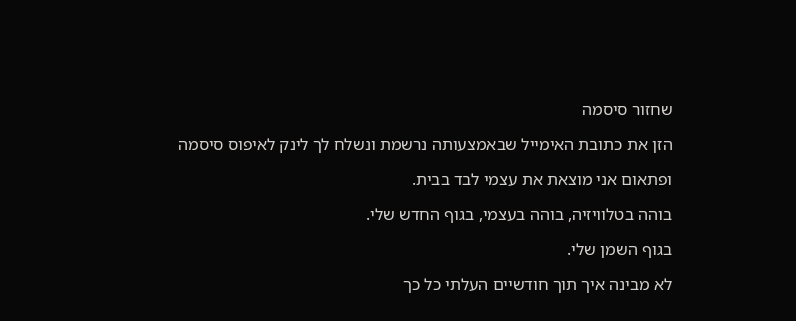שחזור סיסמה

הזן את כתובת האימייל שבאמצעותה נרשמת ונשלח לך לינק לאיפוס סיסמה

ופתאום אני מוצאת את עצמי לבד בבית.

בוהה בטלוויזיה, בוהה בעצמי, בגוף החדש שלי.

בגוף השמן שלי.

לא מבינה איך תוך חודשיים העלתי כל כך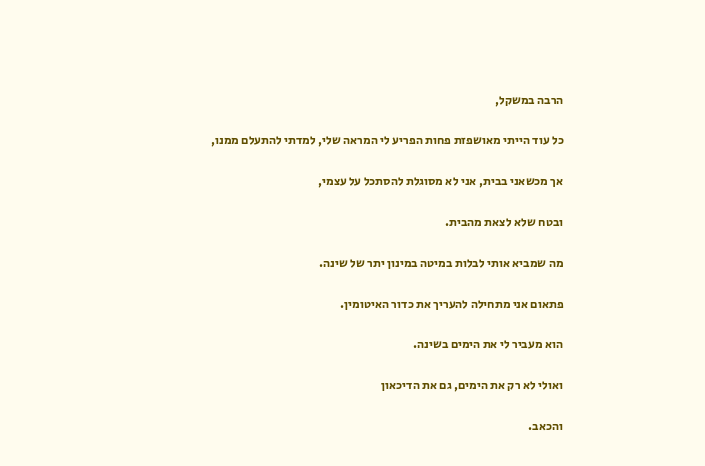הרבה במשקל,

כל עוד הייתי מאושפזת פחות הפריע לי המראה שלי, למדתי להתעלם ממנו,

אך מכשאני בבית, אני לא מסוגלת להסתכל על עצמי,

ובטח שלא לצאת מהבית.

מה שמביא אותי לבלות במיטה במינון יתר של שינה.

פתאום אני מתחילה להעריך את כדור האיטומין.

הוא מעביר לי את הימים בשינה.

ואולי לא רק את הימים, גם את הדיכאון

והכאב.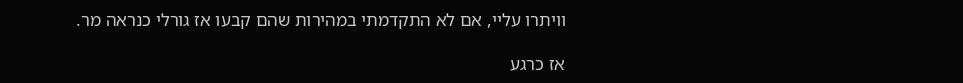וויתרו עליי, אם לא התקדמתי במהירות שהם קבעו אז גורלי כנראה מר.

אז כרגע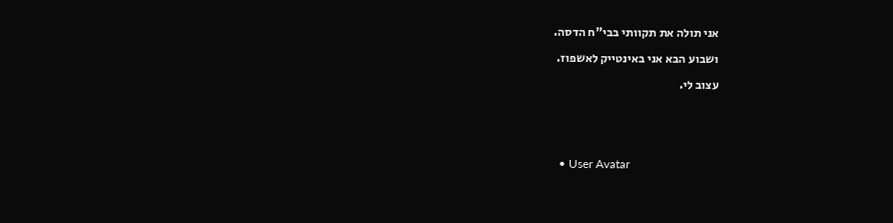אני תולה את תקוותי בבי"ח הדסה.

ושבוע הבא אני באינטייק לאשפוז.

עצוב לי.





  • User Avatar